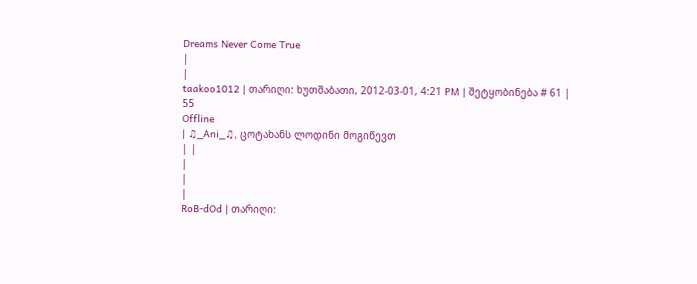Dreams Never Come True
|
|
taakoo1012 | თარიღი: ხუთშაბათი, 2012-03-01, 4:21 PM | შეტყობინება # 61 |
55
Offline
| ♫_Ani_♫, ცოტახანს ლოდინი მოგიწევთ
| |
|
|
|
RoB-dOd | თარიღი: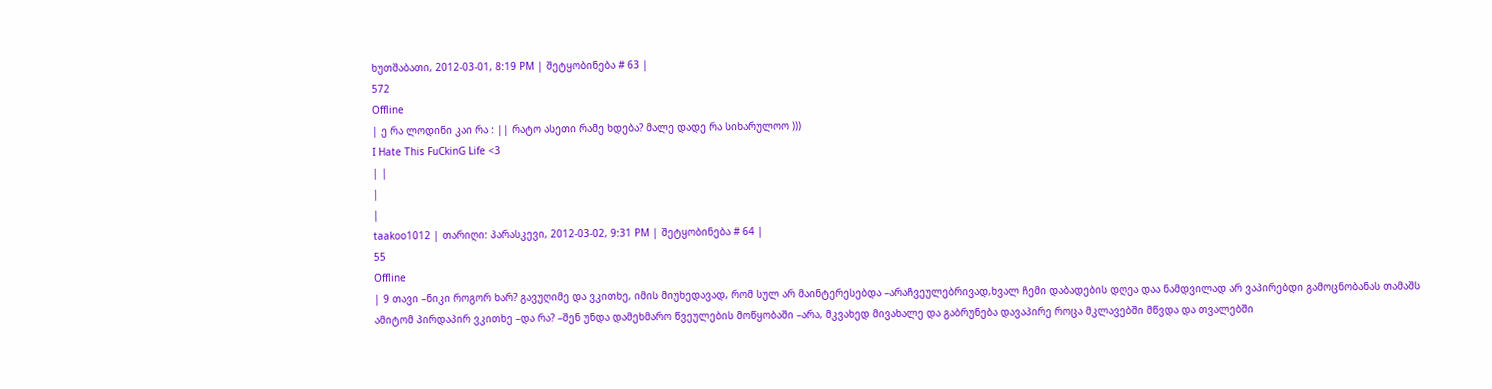ხუთშაბათი, 2012-03-01, 8:19 PM | შეტყობინება # 63 |
572
Offline
| ე რა ლოდინი კაი რა : || რატო ასეთი რამე ხდება? მალე დადე რა სიხარულოო )))
I Hate This FuCkinG Life <3
| |
|
|
taakoo1012 | თარიღი: პარასკევი, 2012-03-02, 9:31 PM | შეტყობინება # 64 |
55
Offline
| 9 თავი –ნიკი როგორ ხარ? გავუღიმე და ვკითხე, იმის მიუხედავად, რომ სულ არ მაინტერესებდა –არაჩვეულებრივად,ხვალ ჩემი დაბადების დღეა დაა ნამდვილად არ ვაპირებდი გამოცნობანას თამაშს ამიტომ პირდაპირ ვკითხე –და რა? –შენ უნდა დამეხმარო წვეულების მოწყობაში –არა, მკვახედ მივახალე და გაბრუნება დავაპირე როცა მკლავებში მწვდა და თვალებში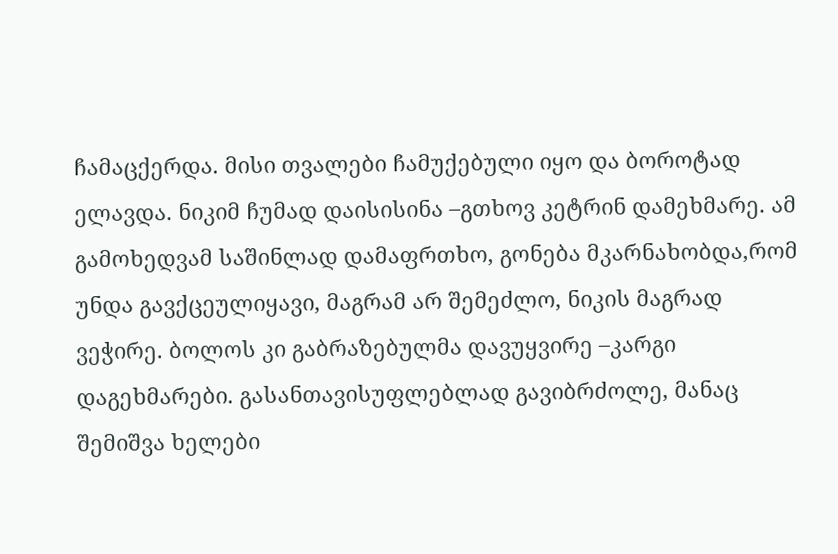ჩამაცქერდა. მისი თვალები ჩამუქებული იყო და ბოროტად ელავდა. ნიკიმ ჩუმად დაისისინა –გთხოვ კეტრინ დამეხმარე. ამ გამოხედვამ საშინლად დამაფრთხო, გონება მკარნახობდა,რომ უნდა გავქცეულიყავი, მაგრამ არ შემეძლო, ნიკის მაგრად ვეჭირე. ბოლოს კი გაბრაზებულმა დავუყვირე –კარგი დაგეხმარები. გასანთავისუფლებლად გავიბრძოლე, მანაც შემიშვა ხელები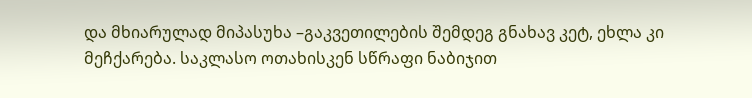და მხიარულად მიპასუხა –გაკვეთილების შემდეგ გნახავ კეტ, ეხლა კი მეჩქარება. საკლასო ოთახისკენ სწრაფი ნაბიჯით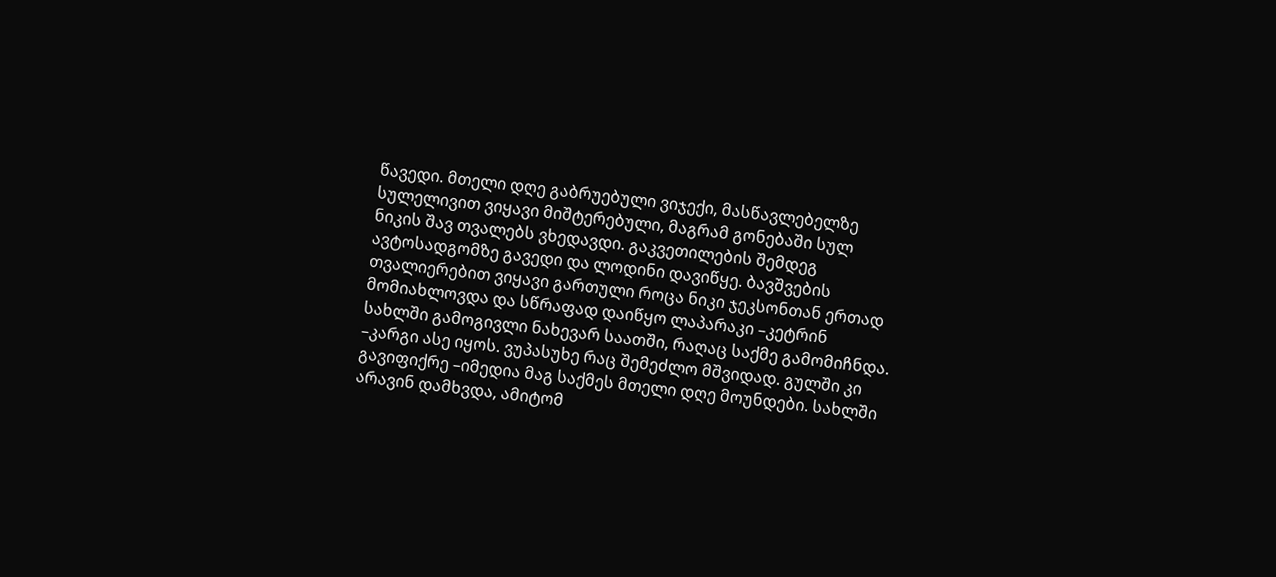წავედი. მთელი დღე გაბრუებული ვიჯექი, მასწავლებელზე სულელივით ვიყავი მიშტერებული, მაგრამ გონებაში სულ ნიკის შავ თვალებს ვხედავდი. გაკვეთილების შემდეგ ავტოსადგომზე გავედი და ლოდინი დავიწყე. ბავშვების თვალიერებით ვიყავი გართული როცა ნიკი ჯეკსონთან ერთად მომიახლოვდა და სწრაფად დაიწყო ლაპარაკი –კეტრინ სახლში გამოგივლი ნახევარ საათში, რაღაც საქმე გამომიჩნდა. –კარგი ასე იყოს. ვუპასუხე რაც შემეძლო მშვიდად. გულში კი გავიფიქრე –იმედია მაგ საქმეს მთელი დღე მოუნდები. სახლში არავინ დამხვდა, ამიტომ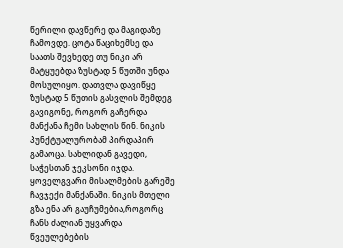წერილი დავწერე და მაგიდაზე ჩამოვდე. ცოტა წაციხემსე და საათს შევხედე თუ ნიკი არ მატყუებდა ზუსტად 5 წუთში უნდა მოსულიყო. დათვლა დავიწყე ზუსტად 5 წუთის გასვლის შემდეგ გავიგონე, როგორ გაჩერდა მანქანა ჩემი სახლის წინ. ნიკის პუნქტუალურობამ პირდაპირ გამაოცა. სახლიდან გავედი, საჭესთან ჯეკსონი იჯდა. ყოველგვარი მისალმების გარეშე ჩავჯექი მანქანაში. ნიკის მთელი გზა ენა არ გაუჩუმებია,როგორც ჩანს ძალიან უყვარდა წვეულებების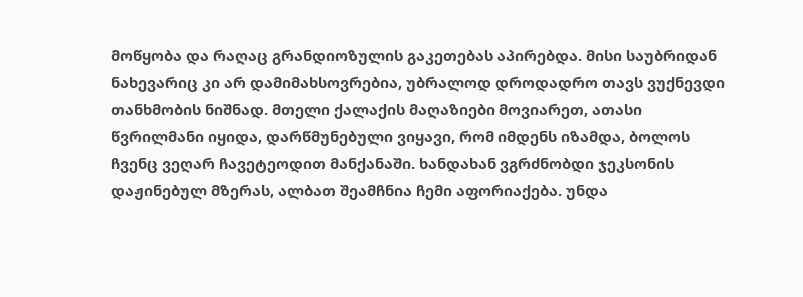მოწყობა და რაღაც გრანდიოზულის გაკეთებას აპირებდა. მისი საუბრიდან ნახევარიც კი არ დამიმახსოვრებია, უბრალოდ დროდადრო თავს ვუქნევდი თანხმობის ნიშნად. მთელი ქალაქის მაღაზიები მოვიარეთ, ათასი წვრილმანი იყიდა, დარწმუნებული ვიყავი, რომ იმდენს იზამდა, ბოლოს ჩვენც ვეღარ ჩავეტეოდით მანქანაში. ხანდახან ვგრძნობდი ჯეკსონის დაჟინებულ მზერას, ალბათ შეამჩნია ჩემი აფორიაქება. უნდა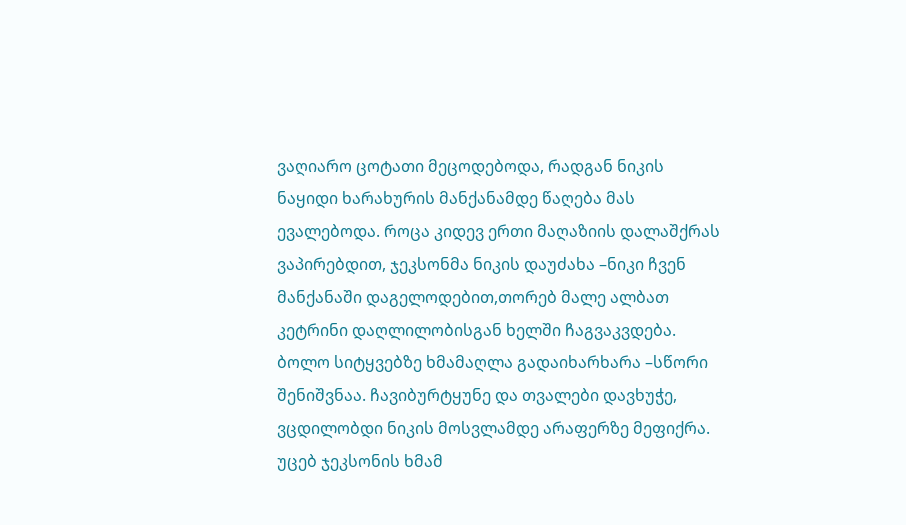ვაღიარო ცოტათი მეცოდებოდა, რადგან ნიკის ნაყიდი ხარახურის მანქანამდე წაღება მას ევალებოდა. როცა კიდევ ერთი მაღაზიის დალაშქრას ვაპირებდით, ჯეკსონმა ნიკის დაუძახა –ნიკი ჩვენ მანქანაში დაგელოდებით,თორებ მალე ალბათ კეტრინი დაღლილობისგან ხელში ჩაგვაკვდება. ბოლო სიტყვებზე ხმამაღლა გადაიხარხარა –სწორი შენიშვნაა. ჩავიბურტყუნე და თვალები დავხუჭე, ვცდილობდი ნიკის მოსვლამდე არაფერზე მეფიქრა. უცებ ჯეკსონის ხმამ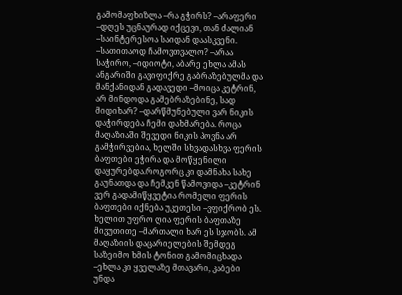გამომაფხიზლა –რა გჭირს? –არაფერი –დღეს უცნაურად იქცევი, თან ძალიან –საინტერესოა საიდან დაასკვენი. –სათითაოდ ჩამოვთვალო? –არაა საჭირო, –იდიოტი, აბარე ეხლა ამას ანგარიში გავიფიქრე გაბრაზებულმა და მანქანიდან გადავედი –მოიცა კეტრინ, არ მინდოდა გამებრაზებინე, სად მიდიხარ? –დარწმუნებული ვარ ნიკის დაჭირდება ჩემი დახმარება. როცა მაღაზიაში შევედი ნიკის პოვნა არ გამჭირვებია, ხელში სხვადასხვა ფერის ბაფთები ეჭირა და მოწყენილი დაყურებდა.როგორც კი დამნახა სახე გაუნათდა და ჩემკენ წამოვიდა –კეტრინ ვერ გადამიწყვეტია რომელი ფერის ბაფთები იქნება უკეთესი –ვფიქრობ ეს. ხელით უფრო ღია ფერის ბაფთაზე მივუთითე –მართალი ხარ ეს სჯობს. ამ მაღაზიის დაცარიელების შემდეგ საზეიმო ხმის ტონით გამომიცხადა –ეხლა კი ყველაზე მთავარი, კაბები უნდა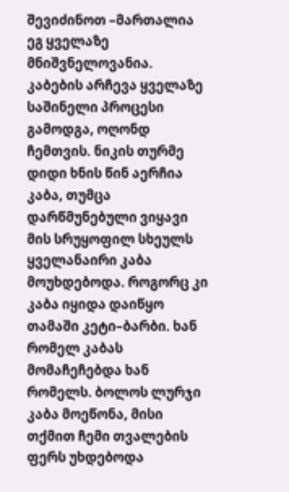შევიძინოთ –მართალია ეგ ყველაზე მნიშვნელოვანია. კაბების არჩევა ყველაზე საშინელი პროცესი გამოდგა, ოღონდ ჩემთვის. ნიკის თურმე დიდი ხნის წინ აერჩია კაბა, თუმცა დარწმუნებული ვიყავი მის სრუყოფილ სხეულს ყველანაირი კაბა მოუხდებოდა. როგორც კი კაბა იყიდა დაიწყო თამაში კეტი–ბარბი. ხან რომელ კაბას მომაჩეჩებდა ხან რომელს. ბოლოს ლურჯი კაბა მოეწონა, მისი თქმით ჩემი თვალების ფერს უხდებოდა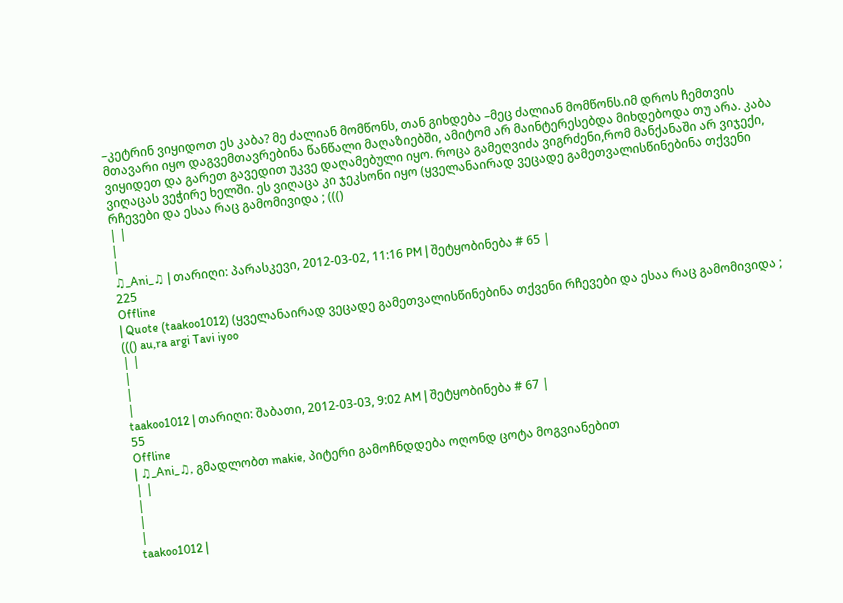–კეტრინ ვიყიდოთ ეს კაბა? მე ძალიან მომწონს, თან გიხდება –მეც ძალიან მომწონს.იმ დროს ჩემთვის მთავარი იყო დაგვემთავრებინა წანწალი მაღაზიებში, ამიტომ არ მაინტერესებდა მიხდებოდა თუ არა. კაბა ვიყიდეთ და გარეთ გავედით უკვე დაღამებული იყო. როცა გამეღვიძა ვიგრძენი,რომ მანქანაში არ ვიჯექი, ვიღაცას ვეჭირე ხელში. ეს ვიღაცა კი ჯეკსონი იყო (ყველანაირად ვეცადე გამეთვალისწინებინა თქვენი რჩევები და ესაა რაც გამომივიდა ; ((()
| |
|
|
♫_Ani_♫ | თარიღი: პარასკევი, 2012-03-02, 11:16 PM | შეტყობინება # 65 |
225
Offline
| Quote (taakoo1012) (ყველანაირად ვეცადე გამეთვალისწინებინა თქვენი რჩევები და ესაა რაც გამომივიდა ; ((() au,ra argi Tavi iyoo
| |
|
|
|
taakoo1012 | თარიღი: შაბათი, 2012-03-03, 9:02 AM | შეტყობინება # 67 |
55
Offline
| ♫_Ani_♫, გმადლობთ makie, პიტერი გამოჩნდდება ოღონდ ცოტა მოგვიანებით
| |
|
|
|
taakoo1012 |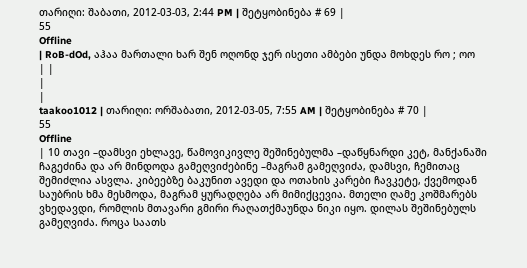თარიღი: შაბათი, 2012-03-03, 2:44 PM | შეტყობინება # 69 |
55
Offline
| RoB-dOd, აჰაა მართალი ხარ შენ ოღონდ ჯერ ისეთი ამბები უნდა მოხდეს რო ; ოო
| |
|
|
taakoo1012 | თარიღი: ორშაბათი, 2012-03-05, 7:55 AM | შეტყობინება # 70 |
55
Offline
| 10 თავი –დამსვი ეხლავე, წამოვიკივლე შეშინებულმა –დაწყნარდი კეტ, მანქანაში ჩაგეძინა და არ მინდოდა გამეღვიძებინე –მაგრამ გამეღვიძა, დამსვი, ჩემითაც შემიძლია ასვლა. კიბეებზე ბაკუნით ავედი და ოთახის კარები ჩავკეტე, ქვემოდან საუბრის ხმა მესმოდა, მაგრამ ყურადღება არ მიმიქცევია. მთელი ღამე კოშმარებს ვხედავდი, რომლის მთავარი გმირი რაღათქმაუნდა ნიკი იყო. დილას შეშინებულს გამეღვიძა. როცა საათს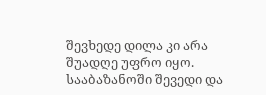შევხედე დილა კი არა შუადღე უფრო იყო. სააბაზანოში შევედი და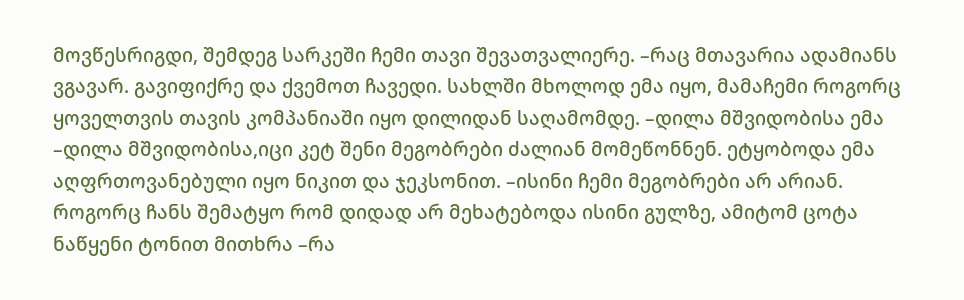მოვწესრიგდი, შემდეგ სარკეში ჩემი თავი შევათვალიერე. –რაც მთავარია ადამიანს ვგავარ. გავიფიქრე და ქვემოთ ჩავედი. სახლში მხოლოდ ემა იყო, მამაჩემი როგორც ყოველთვის თავის კომპანიაში იყო დილიდან საღამომდე. –დილა მშვიდობისა ემა –დილა მშვიდობისა,იცი კეტ შენი მეგობრები ძალიან მომეწონნენ. ეტყობოდა ემა აღფრთოვანებული იყო ნიკით და ჯეკსონით. –ისინი ჩემი მეგობრები არ არიან. როგორც ჩანს შემატყო რომ დიდად არ მეხატებოდა ისინი გულზე, ამიტომ ცოტა ნაწყენი ტონით მითხრა –რა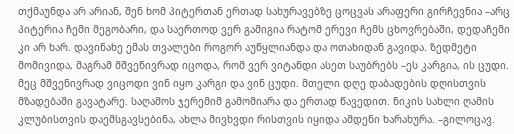თქმაუნდა არ არიან, შენ ხომ პიტერთან ერთად სახურავებზე ცოცვას არაფერი გირჩევნია –არც პიტერია ჩემი მეგობარი, და საერთოდ ვერ გამიგია რატომ ერევი ჩემს ცხოვრებაში, დედაჩემი კი არ ხარ. დავინახე ემას თვალები როგორ აუწყლიანდა და ოთახიდან გავიდა. ზედმეტი მომივიდა, მაგრამ მშვენივრად იცოდა, რომ ვერ ვიტანდი ასეთ საუბრებს –ეს კარგია, ის ცუდი. მეც მშვენივრად ვიცოდი ვინ იყო კარგი და ვინ ცუდი. მთელი დღე დაბადების დღისთვის მზადებაში გავატარე. საღამოს ჯერემიმ გამომიარა და ერთად წავედით. ნიკის სახლი ღამის კლუბისთვის დაემსგავსებინა, ახლა მივხვდი რისთვის იყიდა ამდენი ხარახურა. –გილოცავ.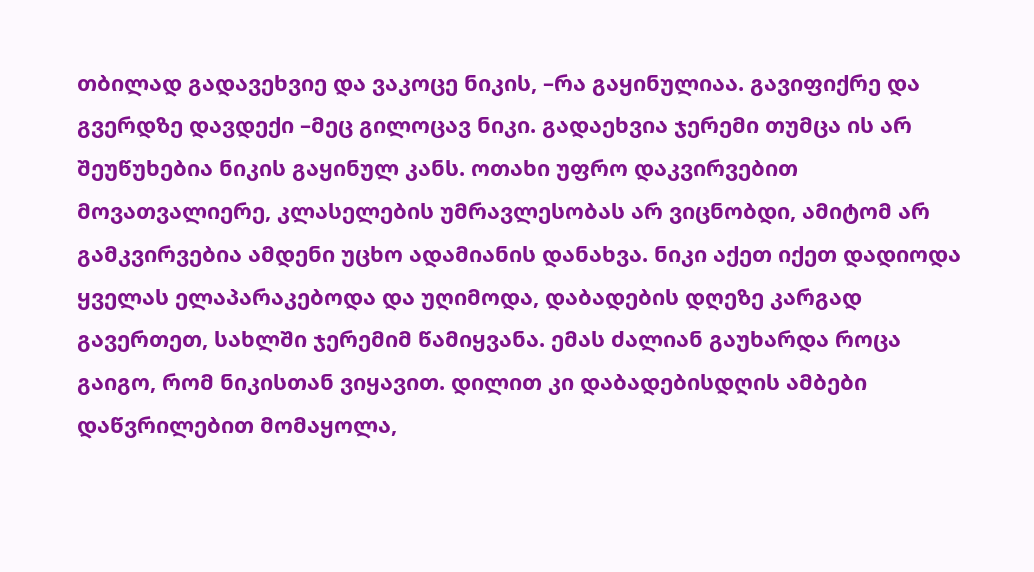თბილად გადავეხვიე და ვაკოცე ნიკის, –რა გაყინულიაა. გავიფიქრე და გვერდზე დავდექი –მეც გილოცავ ნიკი. გადაეხვია ჯერემი თუმცა ის არ შეუწუხებია ნიკის გაყინულ კანს. ოთახი უფრო დაკვირვებით მოვათვალიერე, კლასელების უმრავლესობას არ ვიცნობდი, ამიტომ არ გამკვირვებია ამდენი უცხო ადამიანის დანახვა. ნიკი აქეთ იქეთ დადიოდა ყველას ელაპარაკებოდა და უღიმოდა, დაბადების დღეზე კარგად გავერთეთ, სახლში ჯერემიმ წამიყვანა. ემას ძალიან გაუხარდა როცა გაიგო, რომ ნიკისთან ვიყავით. დილით კი დაბადებისდღის ამბები დაწვრილებით მომაყოლა,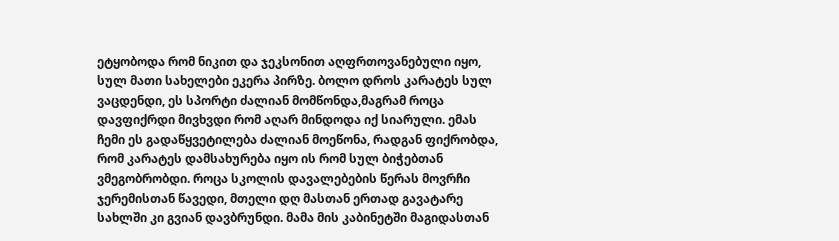ეტყობოდა რომ ნიკით და ჯეკსონით აღფრთოვანებული იყო, სულ მათი სახელები ეკერა პირზე. ბოლო დროს კარატეს სულ ვაცდენდი, ეს სპორტი ძალიან მომწონდა,მაგრამ როცა დავფიქრდი მივხვდი რომ აღარ მინდოდა იქ სიარული. ემას ჩემი ეს გადაწყვეტილება ძალიან მოეწონა, რადგან ფიქრობდა, რომ კარატეს დამსახურება იყო ის რომ სულ ბიჭებთან ვმეგობრობდი. როცა სკოლის დავალებების წერას მოვრჩი ჯერემისთან წავედი, მთელი დღ მასთან ერთად გავატარე სახლში კი გვიან დავბრუნდი. მამა მის კაბინეტში მაგიდასთან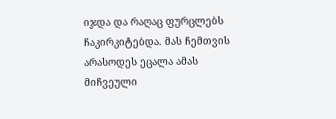იჯდა და რაღაც ფურცლებს ჩაკირკიტებდა. მას ჩემთვის არასოდეს ეცალა ამას მიჩვეული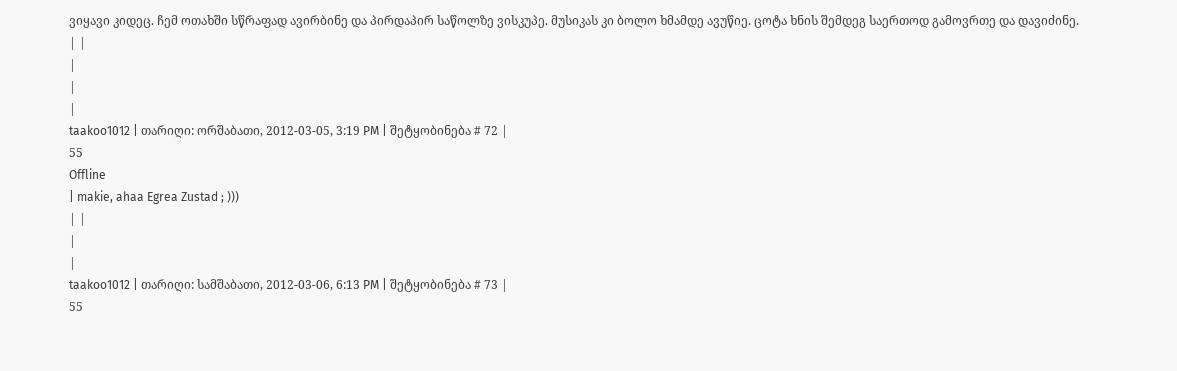ვიყავი კიდეც. ჩემ ოთახში სწრაფად ავირბინე და პირდაპირ საწოლზე ვისკუპე. მუსიკას კი ბოლო ხმამდე ავუწიე. ცოტა ხნის შემდეგ საერთოდ გამოვრთე და დავიძინე.
| |
|
|
|
taakoo1012 | თარიღი: ორშაბათი, 2012-03-05, 3:19 PM | შეტყობინება # 72 |
55
Offline
| makie, ahaa Egrea Zustad ; )))
| |
|
|
taakoo1012 | თარიღი: სამშაბათი, 2012-03-06, 6:13 PM | შეტყობინება # 73 |
55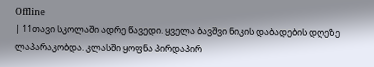Offline
| 11თავი სკოლაში ადრე წავედი. ყველა ბავშვი ნიკის დაბადების დღეზე ლაპარაკობდა. კლასში ყოფნა პირდაპირ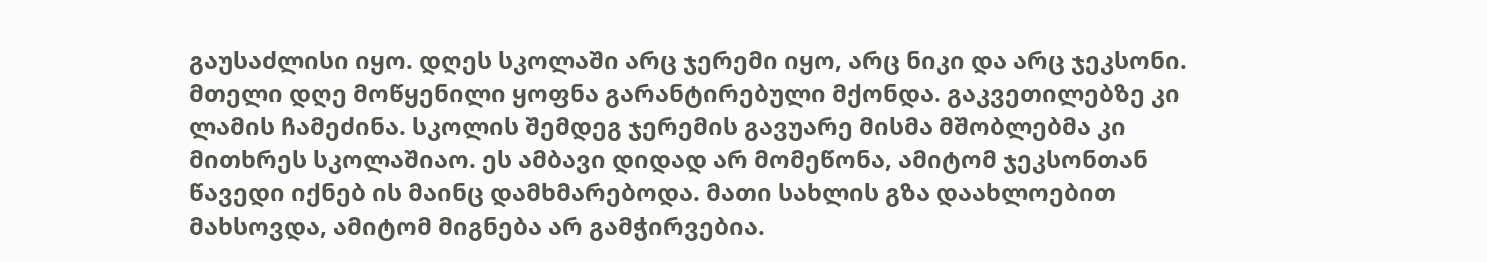გაუსაძლისი იყო. დღეს სკოლაში არც ჯერემი იყო, არც ნიკი და არც ჯეკსონი. მთელი დღე მოწყენილი ყოფნა გარანტირებული მქონდა. გაკვეთილებზე კი ლამის ჩამეძინა. სკოლის შემდეგ ჯერემის გავუარე მისმა მშობლებმა კი მითხრეს სკოლაშიაო. ეს ამბავი დიდად არ მომეწონა, ამიტომ ჯეკსონთან წავედი იქნებ ის მაინც დამხმარებოდა. მათი სახლის გზა დაახლოებით მახსოვდა, ამიტომ მიგნება არ გამჭირვებია.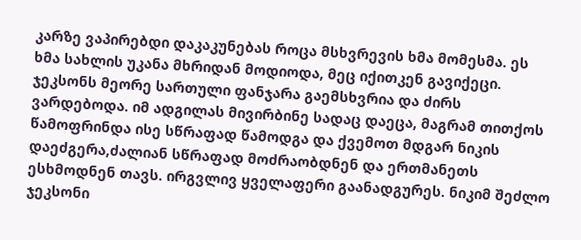კარზე ვაპირებდი დაკაკუნებას როცა მსხვრევის ხმა მომესმა. ეს ხმა სახლის უკანა მხრიდან მოდიოდა, მეც იქითკენ გავიქეცი. ჯეკსონს მეორე სართული ფანჯარა გაემსხვრია და ძირს ვარდებოდა. იმ ადგილას მივირბინე სადაც დაეცა, მაგრამ თითქოს წამოფრინდა ისე სწრაფად წამოდგა და ქვემოთ მდგარ ნიკის დაეძგერა,ძალიან სწრაფად მოძრაობდნენ და ერთმანეთს ესხმოდნენ თავს. ირგვლივ ყველაფერი გაანადგურეს. ნიკიმ შეძლო ჯეკსონი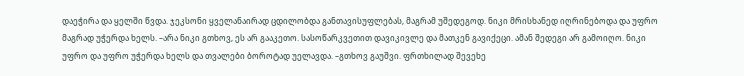დაეჭირა და ყელში წვდა. ჯეკსონი ყველანაირად ცდილობდა განთავისუფლებას, მაგრამ უშედეგოდ. ნიკი მრისხანედ იღრინებოდა და უფრო მაგრად უჭერდა ხელს. –არა ნიკი გთხოვ, ეს არ გააკეთო. სასოწარკვეთით დავიკივლე და მათკენ გავიქეცი. ამან შედეგი არ გამოიღო. ნიკი უფრო და უფრო უჭერდა ხელს და თვალები ბოროტად უელავდა. –გთხოვ გაუშვი. ფრთხილად შევეხე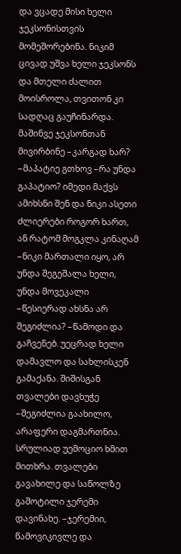და ვცადე მისი ხელი ჯეკსონისთვის მომეშორებინა. ნიკიმ ცივად უშვა ხელი ჯეკსონს და მთელი ძალით მოისროლა, თვითონ კი სადღაც გაუჩინარდა. მაშინვე ჯეკსონთან მივირბინე –კარგად ხარ? –მაპატიე გთხოვ –რა უნდა გაპატიო? იმედი მაქვს ამიხსნი შენ და ნიკი ასეთი ძლიერები როგორ ხართ, ან რატომ მოგკლა კინაღამ –ნიკი მართალი იყო, არ უნდა შეგეშალა ხელი, უნდა მოვეკალი –წესიერად ახსნა არ შეგიძლია? –წამოდი და გაჩვენებ. უეცრად ხელი დამავლო და სახლისკენ გამაქანა. შიშისგან თვალები დავხუჭე –შეგიძლია გაახილო, არაფერი დაგმართნია. სრულიად უემოციო ხმით მითხრა. თვალები გავახილე და საწოლზე გაშოტილი ჯერემი დავინახე. –ჯერემიი, წამოვიკივლე და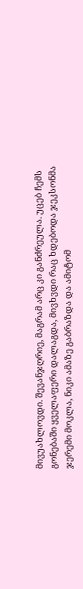მივუახლოვდი. შევანჯღრიე, მაგრამ არც კი განძრეულა. უცებ ჩემს გონებაში ყველაფერი დალაგდა, მივხვდი რაც ხდებოდა ჯეკსონმა ჯერემი მოკლა, ნიკი ამაზე გაბრაზდა და ამიტომ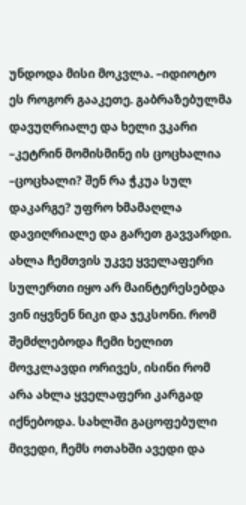უნდოდა მისი მოკვლა. –იდიოტო ეს როგორ გააკეთე. გაბრაზებულმა დავუღრიალე და ხელი ვკარი –კეტრინ მომისმინე ის ცოცხალია –ცოცხალი? შენ რა ჭკუა სულ დაკარგე? უფრო ხმამაღლა დავიღრიალე და გარეთ გავვარდი. ახლა ჩემთვის უკვე ყველაფერი სულერთი იყო არ მაინტერესებდა ვინ იყვნენ ნიკი და ჯეკსონი. რომ შემძლებოდა ჩემი ხელით მოვკლავდი ორივეს, ისინი რომ არა ახლა ყველაფერი კარგად იქნებოდა. სახლში გაცოფებული მივედი, ჩემს ოთახში ავედი და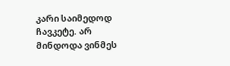კარი საიმედოდ ჩავკეტე. არ მინდოდა ვინმეს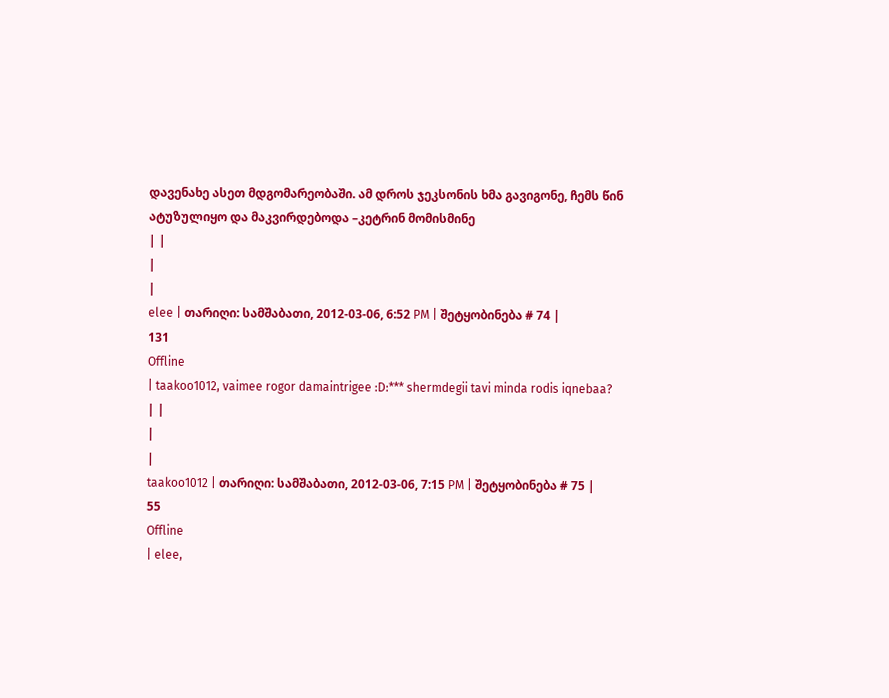დავენახე ასეთ მდგომარეობაში. ამ დროს ჯეკსონის ხმა გავიგონე, ჩემს წინ ატუზულიყო და მაკვირდებოდა –კეტრინ მომისმინე
| |
|
|
elee | თარიღი: სამშაბათი, 2012-03-06, 6:52 PM | შეტყობინება # 74 |
131
Offline
| taakoo1012, vaimee rogor damaintrigee :D:*** shermdegii tavi minda rodis iqnebaa?
| |
|
|
taakoo1012 | თარიღი: სამშაბათი, 2012-03-06, 7:15 PM | შეტყობინება # 75 |
55
Offline
| elee,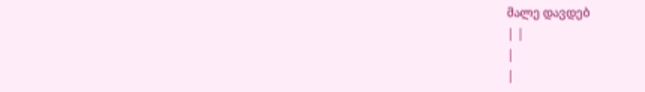მალე დავდებ
| |
|
|